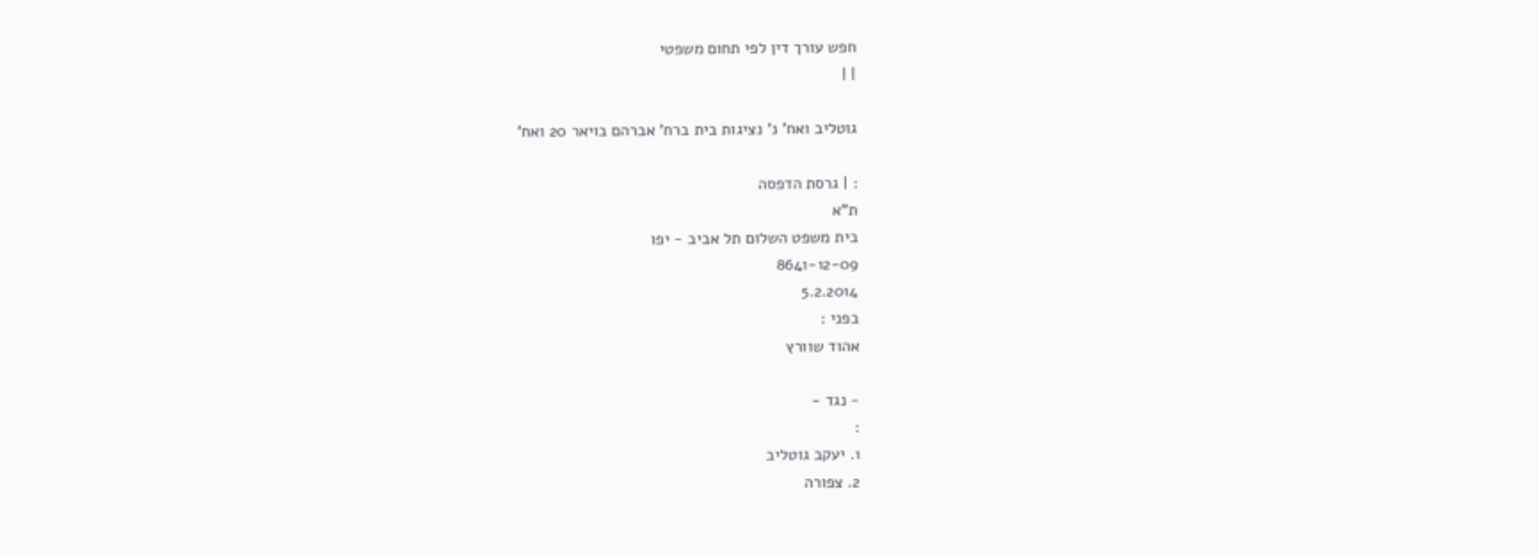חפש עורך דין לפי תחום משפטי
| |

גוטליב ואח' נ' נציגות בית ברח' אברהם בויאר 20 ואח'

: | גרסת הדפסה
ת"א
בית משפט השלום תל אביב - יפו
8641-12-09
5.2.2014
בפני :
אהוד שוורץ

- נגד -
:
1. יעקב גוטליב
2. צפורה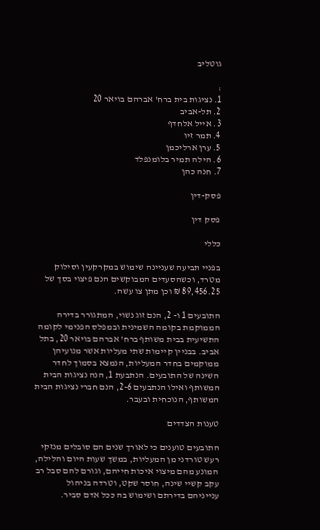גוטליב

:
1. נציגות בית ברח' אברהם בויאר 20
2. תל-אביב
3. אייל אלחדף
4. תמר זיו
5. ערן ארליכמן
6. הילה תמיר בלומנפלד
7. חנה כהן

פסק-דין

פסק דין

כללי

בפניי תביעה שעניינה שימוש במקרקעין וסילוק מטרד, וכשהסעדים המבוקשים הנם פיצוי בסך של 89,456.25 ₪ וכן מתן צו עשה.

התובעים 1 ו- 2, הנם זוג נשוי, המתגורר בדירה הממוקמת בקומה השמינית ובמפלס הפנימי לקומה התשיעית בבית משותף ברח' אברהם בויאר 20, בתל אביב. בבניין קיימות שתי מעליות אשר מנועיהן ממוקמים בחדר המעליות, הנמצא בסמוך לחדר השינה של התובעים. הנתבעת 1, הנה נציגות הבית המשותף ואילו הנתבעים 2-6, הנם חברי נציגות הבית המשותף, הנוכחית ובעבר.

טענות הצדדים

התובעים טוענים כי לאורך שנים הם סובלים מנזקי רעש טורדני מן המעליות, במשך שעות היום והלילה, המונע מהם מיצוי איכות חייהם, וגורם להם סבל רב עקב קשיי שינה, חוסר שקט, וטרדה בניהול ענייניהם בדירתם ושימוש בה ככל אדם סביר.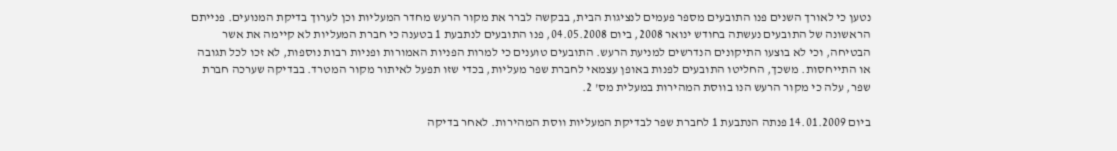נטען כי לאורך השנים פנו התובעים מספר פעמים לנציגות הבית, בבקשה לברר את מקור הרעש מחדר המעליות וכן לערוך בדיקת המנועים. פנייתם הראשונה של התובעים נעשתה בחודש ינואר 2008, ביום 04.05.2008, פנו התובעים לנתבעת 1 בטענה כי חברת המעליות לא קיימה את אשר הבטיחה, וכי לא בוצעו התיקונים הנדרשים למניעת הרעש. התובעים טוענים כי למרות הפניות האמורות ופניות רבות נוספות, לא זכו לכל תגובה או התייחסות. משכך, החליטו התובעים לפנות באופן עצמאי לחברת שפר מעליות, בכדי שזו תפעל לאיתור מקור המטרד. בבדיקה שערכה חברת שפר, עלה כי מקור הרעש הנו בווסת המהירות במעלית מס' 2.

ביום 14.01.2009 פנתה הנתבעת 1 לחברת שפר לבדיקת המעליות ווסת המהירות. לאחר בדיקה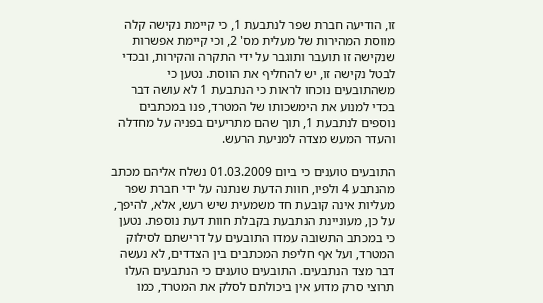זו, הודיעה חברת שפר לנתבעת 1, כי קיימת נקישה קלה מווסת המהירות של מעלית מס' 2, וכי קיימת אפשרות שנקישה זו תועבר ותוגבר על ידי התקרה והקירות, ובכדי לבטל נקישה זו, יש להחליף את הווסת. נטען כי משהתובעים נוכחו לראות כי הנתבעת 1 לא עושה דבר בכדי למנוע את הימשכותו של המטרד, פנו במכתבים נוספים לנתבעת 1, תוך שהם מתריעים בפניה על מחדלה והעדר המעש מצדה למניעת הרעש.

התובעים טוענים כי ביום 01.03.2009 נשלח אליהם מכתב מהנתבע 4 ולפיו, חוות הדעת שנתנה על ידי חברת שפר מעליות אינה קובעת חד משמעית שיש רעש, אלא, להיפך, על כן, מעוניינת הנתבעת בקבלת חוות דעת נוספת. נטען כי במכתב התשובה עמדו התובעים על דרישתם לסילוק המטרד, ועל אף חליפת המכתבים בין הצדדים, לא נעשה דבר מצד הנתבעים. התובעים טוענים כי הנתבעים העלו תרוצי סרק מדוע אין ביכולתם לסלק את המטרד, כמו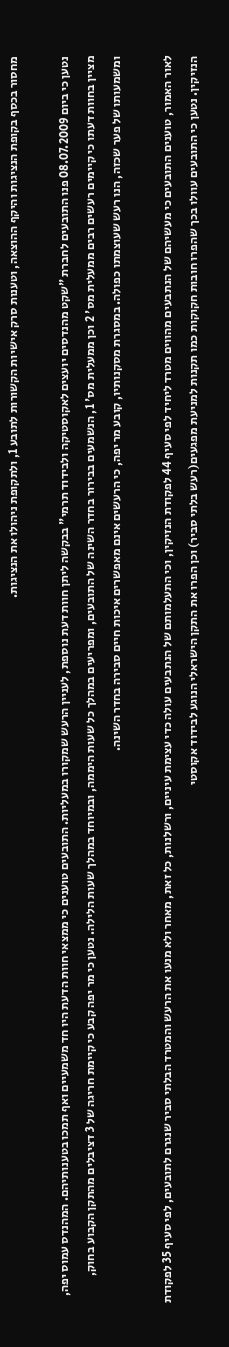מחסור בכסף בקופת הנציגות והיקף ההוצאה, וטענות סרק אישיות הקשורות לתובע 1, ולתקופת ניהולו את הנציגות.

נטען כי ביום 08.07.2009 פנו התובעים לחברת "שקט מהנדסים יועצים לאקוסטיקה ולבידוד תרמי" בבקשה ליתן חוות דעת נוספת, לעניין הרעש שמקורו במעליות. התובעים טוענים כי ממצאי חוות הדעת היו חד משמעיים ואף תמכו בטענותיהם. המהנדס עמוס יפה, מציין בחוות דעתו כי קיימים רעשים רבים ממעלית מס' 2 וכן ממעלית מס' 1, הנשמעים בבירור בחדר השינה של התובעים, ומפריעים במהלך כל שעות היממה, ובמיוחד במהלך שעות הלילה. נטען כי מר יפה קבע כי קיימת חריגה של 3 דציבלים מהתקן הקבוע בחוק, ומשמעותו של פער שכזה, הנו רעש שעוצמתו כפולה. במסגרת מסקנותיו, קובע מר יפה, כי הרעשים אינם מאפשרים איכות חיים סבירה בחדר השינה.

לאור האמור, טוענים התובעים כי מעשיהם של הנתבעים מהווים מטרד ליחיד לפי סעיף 44 לפקודת הנזיקין, וכי התעלמותם של הנתבעים עולה כדי עצימת עיניים, ורשלנות, כל זאת, מאחר ולא מנעו את הרעש והמטרד הבלתי סביר שנגרם לתובעים, לפי סעיף 35 לפקודת הנזיקין. נטען כי התובעים עוולו בכך שהפרו חובות חקוקות כמו תקנות למניעת מפגעים(רעש בלתי סביר) וכן הפרו את התקן הישראלי הנוגע לבידוד אקוסטי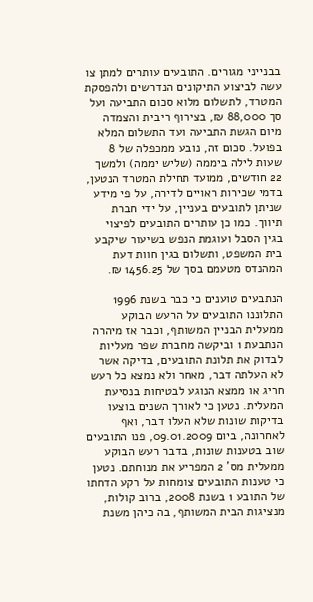בבנייני מגורים. התובעים עותרים למתן צו עשה לביצוע התיקונים הנדרשים ולהפסקת המטרד, לתשלום מלוא סכום התביעה ועל סך 88,000 ₪, בצירוף ריבית והצמדה מיום הגשת התביעה ועד התשלום המלא בפועל. סכום זה, נובע ממכפלה של 8 שעות לילה ביממה (שליש יממה) ולמשך 22 חודשים, ממועד תחילת המטרד הנטען, בדמי שכירות ראויים לדירה, על פי מידע שניתן לתובעים בעניין, על ידי חברת תיווך. כמו כן עותרים התובעים לפיצוי בגין הסבל ועוגמת הנפש בשיעור שיקבע בית המשפט, ותשלום בגין חוות דעת המהנדס מטעמם בסך של 1456.25 ₪.

הנתבעים טוענים כי כבר בשנת 1996 התלוננו התובעים על הרעש הבוקע ממעלית הבניין המשותף, וכבר אז מיהרה הנתבעת 1 וביקשה מחברת שפר מעליות לבדוק את תלונת התובעים, בדיקה אשר לא העלתה דבר, מאחר ולא נמצא כל רעש חריג או ממצא הנוגע לבטיחות בנסיעת המעלית. נטען כי לאורך השנים בוצעו בדיקות שונות שלא העלו דבר, ואף לאחרונה, ביום 09.01.2009, פנו התובעים שוב בטענות שונות, בדבר רעש הבוקע ממעלית מס' 2 המפריע את מנוחתם. נטען כי טענות התובעים צומחות על רקע הדחתו של התובע 1 בשנת 2008, ברוב קולות, מנציגות הבית המשותף, בה כיהן משנת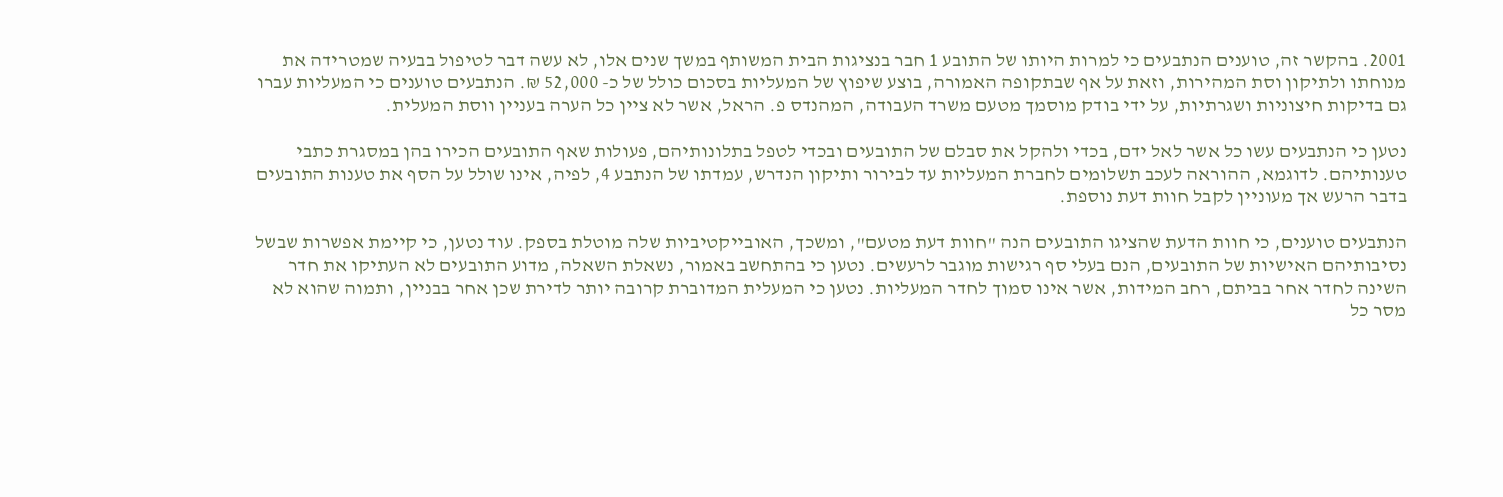2001. בהקשר זה, טוענים הנתבעים כי למרות היותו של התובע 1 חבר בנציגות הבית המשותף במשך שנים אלו, לא עשה דבר לטיפול בבעיה שמטרידה את מנוחתו ולתיקון וסת המהירות, וזאת על אף שבתקופה האמורה, בוצע שיפוץ של המעליות בסכום כולל של כ- 52,000 ₪. הנתבעים טוענים כי המעליות עברו גם בדיקות חיצוניות ושגרתיות, על ידי בודק מוסמך מטעם משרד העבודה, המהנדס פ. הראל, אשר לא ציין כל הערה בעניין ווסת המעלית.

נטען כי הנתבעים עשו כל אשר לאל ידם, בכדי ולהקל את סבלם של התובעים ובכדי לטפל בתלונותיהם, פעולות שאף התובעים הכירו בהן במסגרת כתבי טענותיהם. לדוגמא, ההוראה לעכב תשלומים לחברת המעליות עד לבירור ותיקון הנדרש, עמדתו של הנתבע 4, לפיה, אינו שולל על הסף את טענות התובעים בדבר הרעש אך מעוניין לקבל חוות דעת נוספת.

הנתבעים טוענים, כי חוות הדעת שהציגו התובעים הנה "חוות דעת מטעם", ומשכך, האובייקטיביות שלה מוטלת בספק. עוד נטען, כי קיימת אפשרות שבשל נסיבותיהם האישיות של התובעים, הנם בעלי סף רגישות מוגבר לרעשים. נטען כי בהתחשב באמור, נשאלת השאלה, מדוע התובעים לא העתיקו את חדר השינה לחדר אחר בביתם, רחב המידות, אשר אינו סמוך לחדר המעליות. נטען כי המעלית המדוברת קרובה יותר לדירת שכן אחר בבניין, ותמוה שהוא לא מסר כל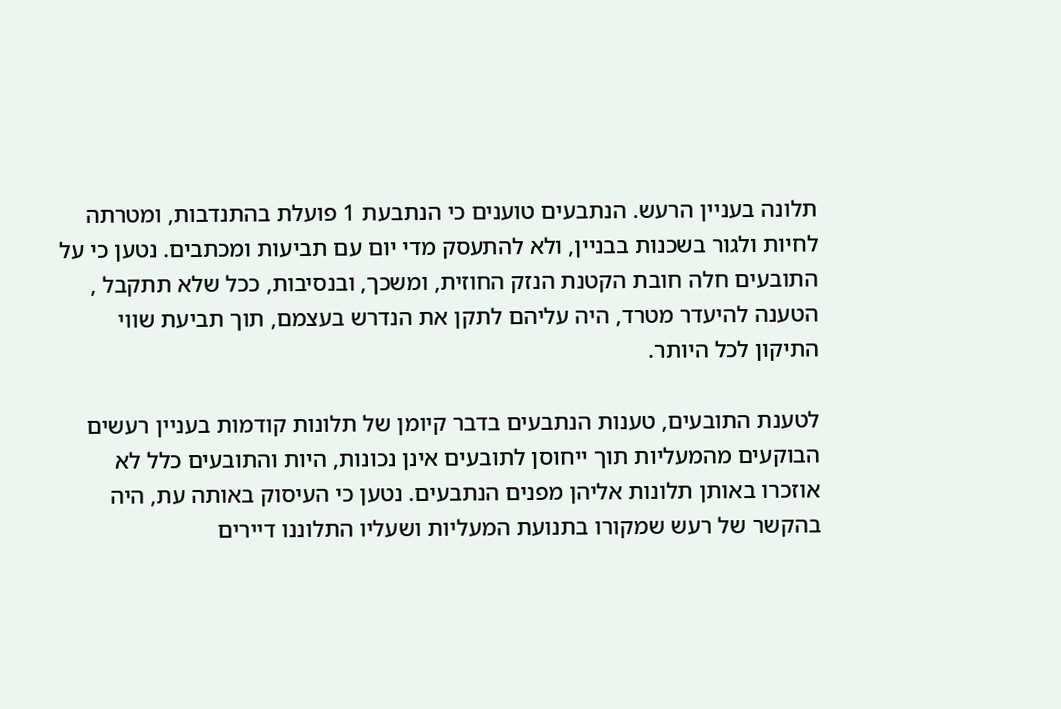תלונה בעניין הרעש. הנתבעים טוענים כי הנתבעת 1 פועלת בהתנדבות, ומטרתה לחיות ולגור בשכנות בבניין, ולא להתעסק מדי יום עם תביעות ומכתבים. נטען כי על התובעים חלה חובת הקטנת הנזק החוזית, ומשכך, ובנסיבות, ככל שלא תתקבל , הטענה להיעדר מטרד, היה עליהם לתקן את הנדרש בעצמם, תוך תביעת שווי התיקון לכל היותר.

לטענת התובעים, טענות הנתבעים בדבר קיומן של תלונות קודמות בעניין רעשים הבוקעים מהמעליות תוך ייחוסן לתובעים אינן נכונות, היות והתובעים כלל לא אוזכרו באותן תלונות אליהן מפנים הנתבעים. נטען כי העיסוק באותה עת, היה בהקשר של רעש שמקורו בתנועת המעליות ושעליו התלוננו דיירים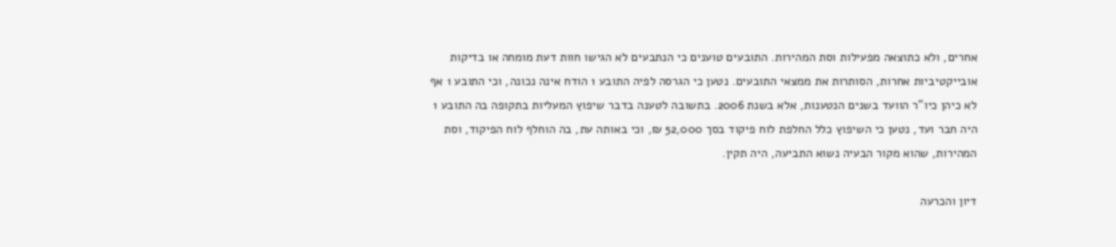אחרים, ולא כתוצאה מפעילות וסת המהירות. התובעים טוענים כי הנתבעים לא הגישו חוות דעת מומחה או בדיקות אובייקטיביות אחרות, הסותרות את ממצאי התובעים. נטען כי הגרסה לפיה התובע 1 הודח אינה נכונה, וכי התובע 1 אף לא כיהן כיו"ר הוועד בשנים הנטענות, אלא בשנת 2006. בתשובה לטענה בדבר שיפוץ המעליות בתקופה בה התובע 1 היה חבר ועד, נטען כי השיפוץ כלל החלפת לוח פיקוד בסך 52,000 ₪, וכי באותה עת, בה הוחלף לוח הפיקוד, וסת המהירות, שהוא מקור הבעיה נשוא התביעה, היה תקין.

דיון והכרעה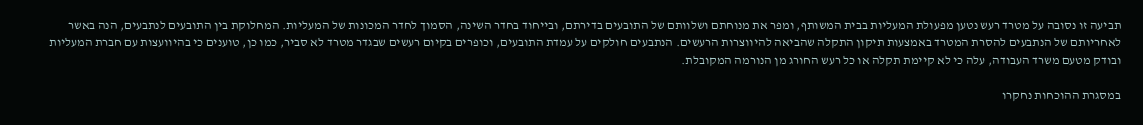תביעה זו נסובה על מטרד רעש נטען מפעולת המעליות בבית המשותף, ומפר את מנוחתם ושלוותם של התובעים בדירתם, ובייחוד בחדר השינה, הסמוך לחדר המכונות של המעליות. המחלוקת בין התובעים לנתבעים, הנה באשר לאחריותם של הנתבעים להסרת המטרד באמצעות תיקון התקלה שהביאה להיווצרות הרעשים. הנתבעים חולקים על עמדת התובעים, וכופרים בקיום רעשים שבגדר מטרד לא סביר, כמו כן, טוענים כי בהיוועצות עם חברת המעליות ובודק מטעם משרד העבודה, עלה כי לא קיימת תקלה או כל רעש החורג מן הנורמה המקובלת.

במסגרת ההוכחות נחקרו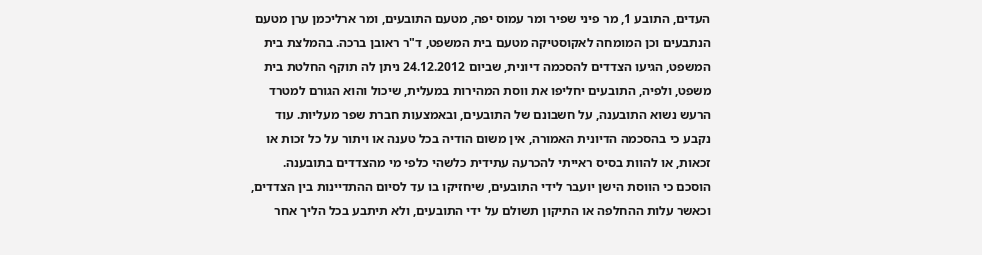העדים, התובע 1, מר פיני שפיר ומר עמוס יפה, מטעם התובעים, ומר ארליכמן ערן מטעם הנתבעים וכן המומחה לאקוסטיקה מטעם בית המשפט, ד"ר ראובן ברכה. בהמלצת בית המשפט, הגיעו הצדדים להסכמה דיונית, שביום 24.12.2012 ניתן לה תוקף החלטת בית משפט, ולפיה, התובעים יחליפו את ווסת המהירות במעלית, שיכול והוא הגורם למטרד הרעש נשוא התובענה, על חשבונם של התובעים, ובאמצעות חברת שפר מעליות. עוד נקבע כי בהסכמה הדיונית האמורה, אין משום הודיה בכל טענה או ויתור על כל זכות או זכאות, או להוות בסיס ראייתי להכרעה עתידית כלשהי כלפי מי מהצדדים בתובענה. הוסכם כי הווסת הישן יועבר לידי התובעים, שיחזיקו בו עד לסיום ההתדיינות בין הצדדים, וכאשר עלות ההחלפה או התיקון תשולם על ידי התובעים, ולא תיתבע בכל הליך אחר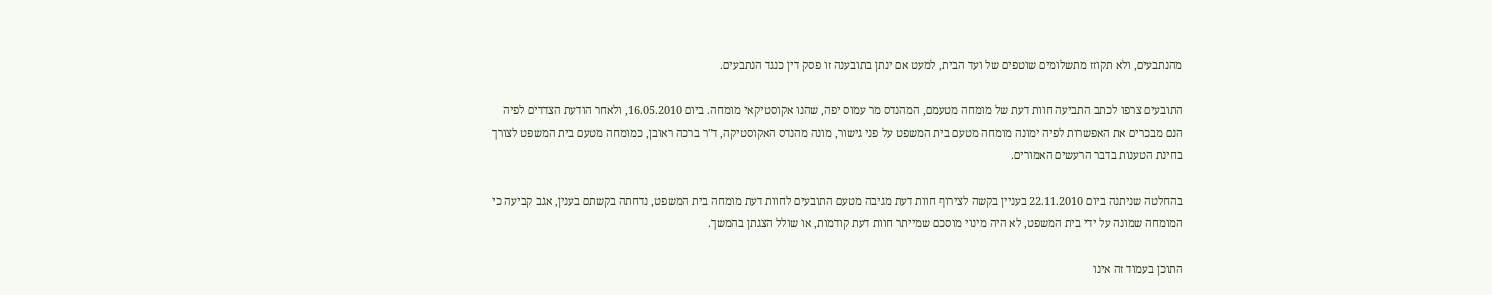מהנתבעים, ולא תקוזז מתשלומים שוטפים של ועד הבית, למעט אם ינתן בתובענה זו פסק דין כנגד הנתבעים.

התובעים צרפו לכתב התביעה חוות דעת של מומחה מטעמם, המהנדס מר עמוס יפה, שהנו אקוסטיקאי מומחה. ביום 16.05.2010, ולאחר הודעת הצדדים לפיה הנם מבכרים את האפשרות לפיה ימונה מומחה מטעם בית המשפט על פני גישור, מונה מהנדס האקוסטיקה, ד"ר ברכה ראובן, כמומחה מטעם בית המשפט לצורך בחינת הטענות בדבר הרעשים האמורים.

בהחלטה שניתנה ביום 22.11.2010 בעניין בקשה לצירוף חוות דעת מגיבה מטעם התובעים לחוות דעת מומחה בית המשפט, נדחתה בקשתם בענין, אגב קביעה כי המומחה שמונה על ידי בית המשפט, לא היה מינוי מוסכם שמייתר חוות דעת קודמות, או שולל הצגתן בהמשך.

התוכן בעמוד זה אינו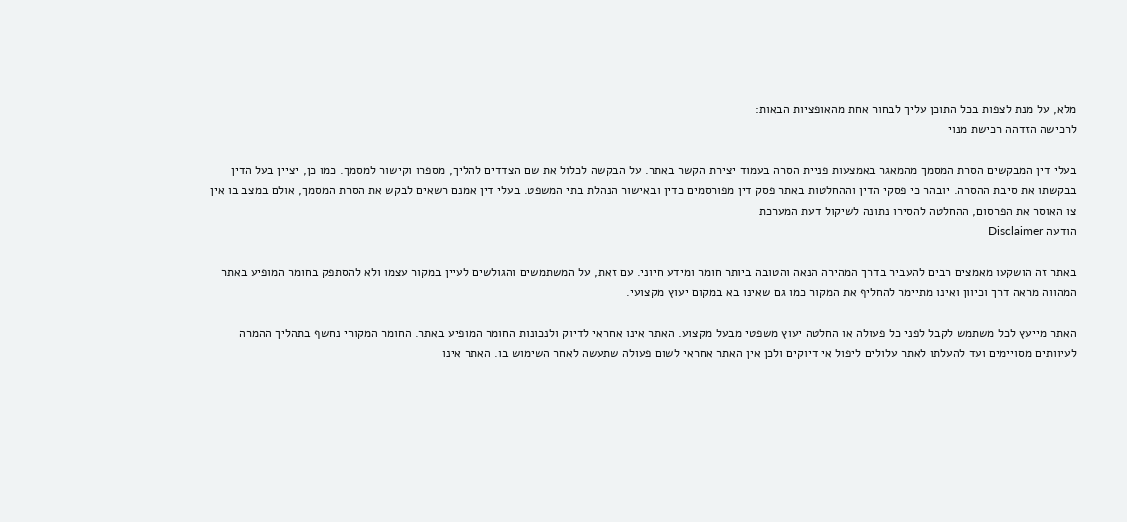מלא, על מנת לצפות בכל התוכן עליך לבחור אחת מהאופציות הבאות:
לרכישה הזדהה רכישת מנוי

בעלי דין המבקשים הסרת המסמך מהמאגר באמצעות פניית הסרה בעמוד יצירת הקשר באתר. על הבקשה לכלול את שם הצדדים להליך, מספרו וקישור למסמך. כמו כן, יציין בעל הדין בבקשתו את סיבת ההסרה. יובהר כי פסקי הדין וההחלטות באתר פסק דין מפורסמים כדין ובאישור הנהלת בתי המשפט. בעלי דין אמנם רשאים לבקש את הסרת המסמך, אולם במצב בו אין צו האוסר את הפרסום, ההחלטה להסירו נתונה לשיקול דעת המערכת
הודעה Disclaimer

באתר זה הושקעו מאמצים רבים להעביר בדרך המהירה הנאה והטובה ביותר חומר ומידע חיוני. עם זאת, על המשתמשים והגולשים לעיין במקור עצמו ולא להסתפק בחומר המופיע באתר המהווה מראה דרך וכיוון ואינו מתיימר להחליף את המקור כמו גם שאינו בא במקום יעוץ מקצועי.

האתר מייעץ לכל משתמש לקבל לפני כל פעולה או החלטה יעוץ משפטי מבעל מקצוע. האתר אינו אחראי לדיוק ולנכונות החומר המופיע באתר. החומר המקורי נחשף בתהליך ההמרה לעיוותים מסויימים ועד להעלתו לאתר עלולים ליפול אי דיוקים ולכן אין האתר אחראי לשום פעולה שתעשה לאחר השימוש בו. האתר אינו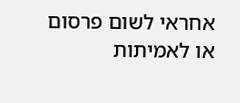אחראי לשום פרסום או לאמיתות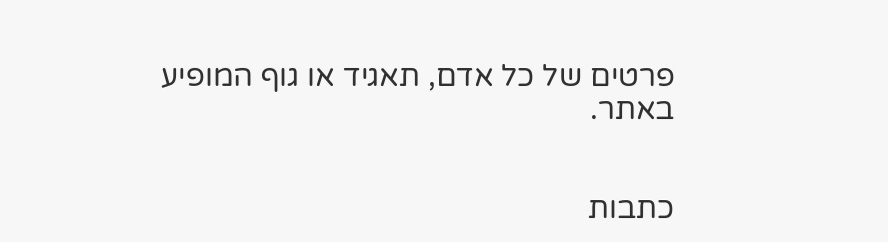פרטים של כל אדם, תאגיד או גוף המופיע באתר.


כתבות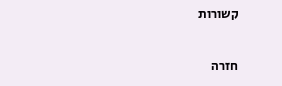קשורות

חזרה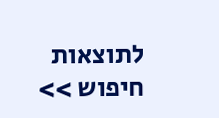לתוצאות חיפוש >>